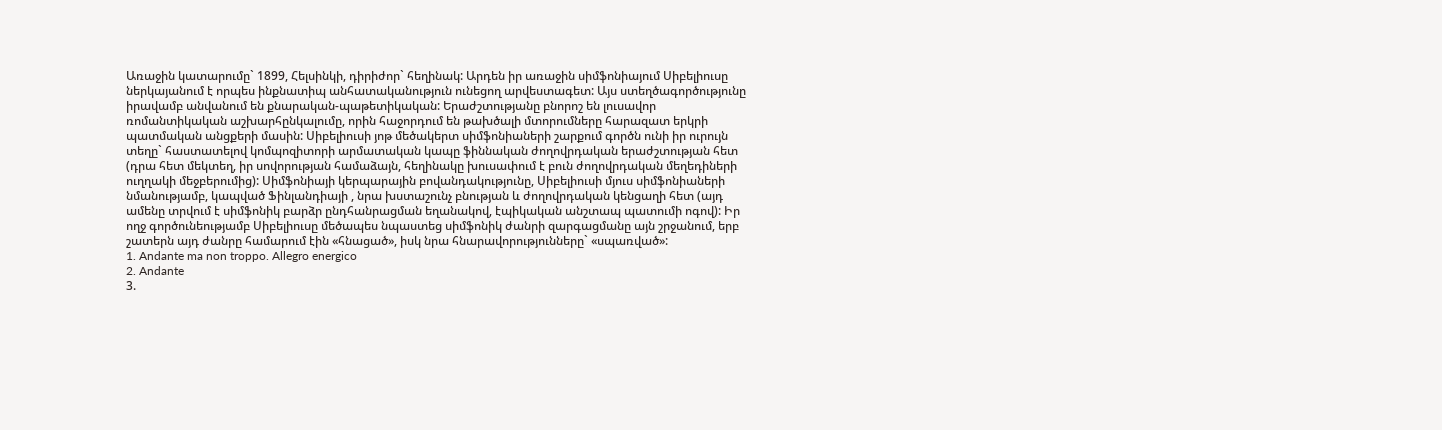Առաջին կատարումը` 1899, Հելսինկի, դիրիժոր` հեղինակ: Արդեն իր առաջին սիմֆոնիայում Սիբելիուսը ներկայանում է որպես ինքնատիպ անհատականություն ունեցող արվեստագետ: Այս ստեղծագործությունը իրավամբ անվանում են քնարական-պաթետիկական: Երաժշտությանը բնորոշ են լուսավոր ռոմանտիկական աշխարհընկալումը, որին հաջորդում են թախծալի մտորումները հարազատ երկրի պատմական անցքերի մասին: Սիբելիուսի յոթ մեծակերտ սիմֆոնիաների շարքում գործն ունի իր ուրույն տեղը` հաստատելով կոմպոզիտորի արմատական կապը ֆիննական ժողովրդական երաժշտության հետ (դրա հետ մեկտեղ, իր սովորության համաձայն, հեղինակը խուսափում է բուն ժողովրդական մեղեդիների ուղղակի մեջբերումից): Սիմֆոնիայի կերպարային բովանդակությունը, Սիբելիուսի մյուս սիմֆոնիաների նմանությամբ, կապված Ֆինլանդիայի , նրա խստաշունչ բնության և ժողովրդական կենցաղի հետ (այդ ամենը տրվում է սիմֆոնիկ բարձր ընդհանրացման եղանակով, էպիկական անշտապ պատումի ոգով): Իր ողջ գործունեությամբ Սիբելիուսը մեծապես նպաստեց սիմֆոնիկ ժանրի զարգացմանը այն շրջանում, երբ շատերն այդ ժանրը համարում էին «հնացած», իսկ նրա հնարավորությունները` «սպառված»:
1. Andante ma non troppo. Allegro energico
2. Andante
3.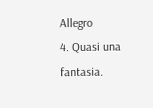Allegro
4. Quasi una fantasia.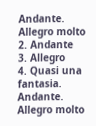Andante. Allegro molto
2. Andante
3. Allegro
4. Quasi una fantasia. Andante. Allegro molto